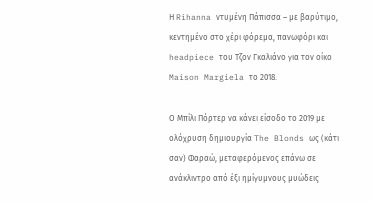Η Rihanna ντυμένη Πάπισσα – με βαρύτιμο, κεντημένο στο χέρι φόρεμα, πανωφόρι και headpiece του Τζον Γκαλιάνο για τον οίκο Maison Margiela το 2018.

Ο Μπίλι Πόρτερ να κάνει είσοδο το 2019 με ολόχρυση δημιουργία The Blonds ως (κάτι σαν) Φαραώ, μεταφερόμενος επάνω σε ανάκλιντρο από έξι ημίγυμνους μυώδεις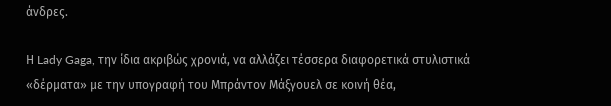άνδρες.

Η Lady Gaga, την ίδια ακριβώς χρονιά, να αλλάζει τέσσερα διαφορετικά στυλιστικά «δέρματα» με την υπογραφή του Μπράντον Μάξγουελ σε κοινή θέα,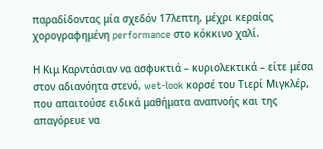παραδίδοντας μία σχεδόν 17λεπτη, μέχρι κεραίας χορογραφημένη performance στο κόκκινο χαλί.

Η Κιμ Καρντάσιαν να ασφυκτιά – κυριολεκτικά – είτε μέσα στον αδιανόητα στενό, wet-look κορσέ του Τιερί Μιγκλέρ, που απαιτούσε ειδικά μαθήματα αναπνοής και της απαγόρευε να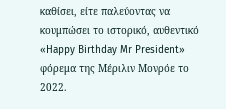καθίσει, είτε παλεύοντας να κουμπώσει το ιστορικό, αυθεντικό «Happy Birthday Mr President» φόρεμα της Μέριλιν Μονρόε το 2022.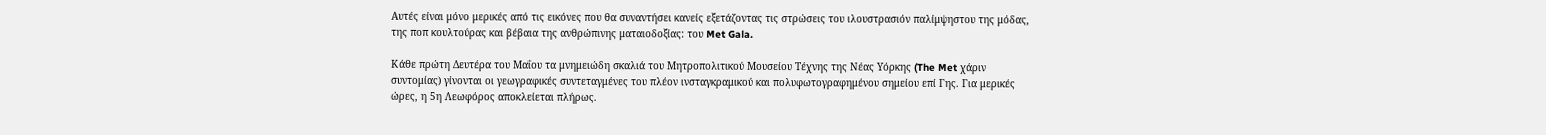Αυτές είναι μόνο μερικές από τις εικόνες που θα συναντήσει κανείς εξετάζοντας τις στρώσεις του ιλουστρασιόν παλίμψηστου της μόδας, της ποπ κουλτούρας και βέβαια της ανθρώπινης ματαιοδοξίας: του Met Gala.

Κάθε πρώτη Δευτέρα του Μαΐου τα μνημειώδη σκαλιά του Μητροπολιτικού Μουσείου Τέχνης της Νέας Υόρκης (The Met χάριν συντομίας) γίνονται οι γεωγραφικές συντεταγμένες του πλέον ινσταγκραμικού και πολυφωτογραφημένου σημείου επί Γης. Για μερικές ώρες, η 5η Λεωφόρος αποκλείεται πλήρως.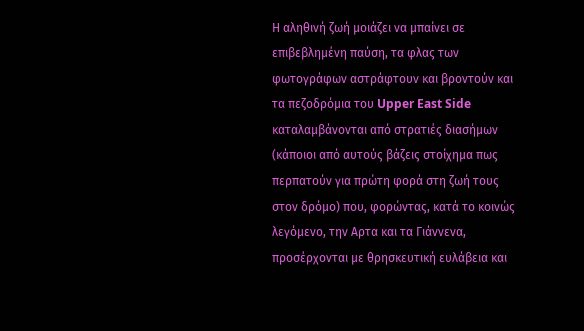Η αληθινή ζωή μοιάζει να μπαίνει σε επιβεβλημένη παύση, τα φλας των φωτογράφων αστράφτουν και βροντούν και τα πεζοδρόμια του Upper East Side καταλαµβάνονται από στρατιές διασήµων (κάποιοι από αυτούς βάζεις στοίχηµα πως περπατούν για πρώτη φορά στη ζωή τους στον δρόµο) που, φορώντας, κατά το κοινώς λεγόµενο, την Αρτα και τα Γιάννενα, προσέρχονται µε θρησκευτική ευλάβεια και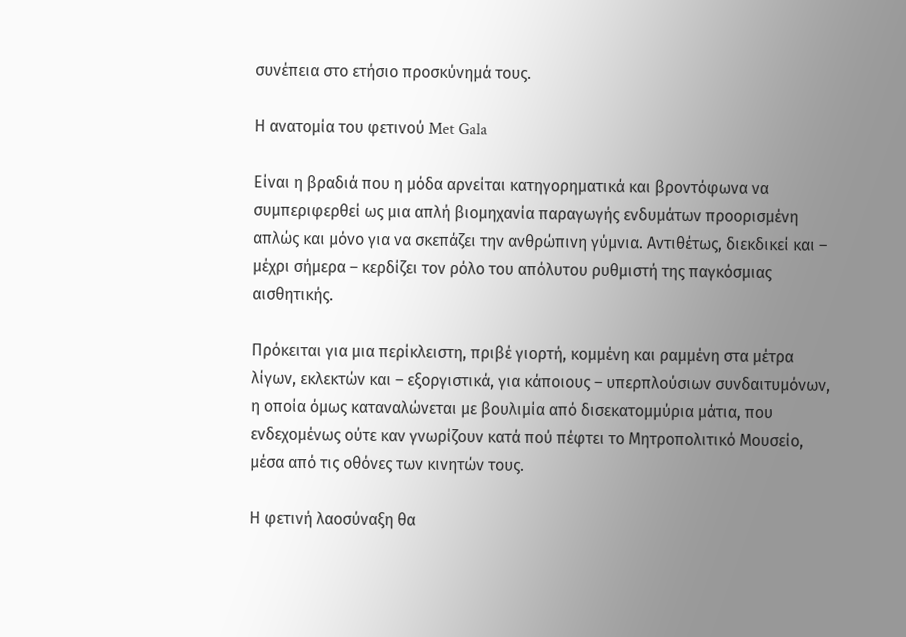συνέπεια στο ετήσιο προσκύνηµά τους.

Η ανατομία του φετινού Met Gala

Είναι η βραδιά που η μόδα αρνείται κατηγορηματικά και βροντόφωνα να συμπεριφερθεί ως μια απλή βιομηχανία παραγωγής ενδυμάτων προορισμένη απλώς και μόνο για να σκεπάζει την ανθρώπινη γύμνια. Αντιθέτως, διεκδικεί και – μέχρι σήμερα – κερδίζει τον ρόλο του απόλυτου ρυθμιστή της παγκόσμιας αισθητικής.

Πρόκειται για μια περίκλειστη, πριβέ γιορτή, κομμένη και ραμμένη στα μέτρα λίγων, εκλεκτών και – εξοργιστικά, για κάποιους – υπερπλούσιων συνδαιτυμόνων, η οποία όμως καταναλώνεται με βουλιμία από δισεκατομμύρια μάτια, που ενδεχομένως ούτε καν γνωρίζουν κατά πού πέφτει το Μητροπολιτικό Μουσείο, μέσα από τις οθόνες των κινητών τους.

Η φετινή λαοσύναξη θα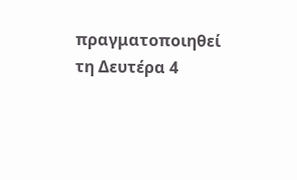πραγματοποιηθεί τη Δευτέρα 4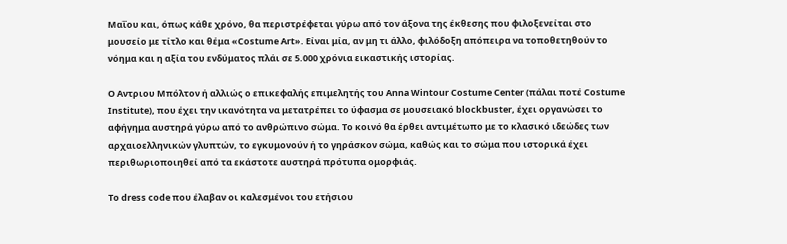Μαΐου και, όπως κάθε χρόνο, θα περιστρέφεται γύρω από τον άξονα της έκθεσης που φιλοξενείται στο μουσείο με τίτλο και θέμα «Costume Art». Είναι μία, αν μη τι άλλο, φιλόδοξη απόπειρα να τοποθετηθούν το νόημα και η αξία του ενδύματος πλάι σε 5.000 χρόνια εικαστικής ιστορίας.

Ο Αντριου Μπόλτον ή αλλιώς ο επικεφαλής επιμελητής του Anna Wintour Costume Center (πάλαι ποτέ Costume Institute), που έχει την ικανότητα να μετατρέπει το ύφασμα σε μουσειακό blockbuster, έχει οργανώσει το αφήγημα αυστηρά γύρω από το ανθρώπινο σώμα. Το κοινό θα έρθει αντιμέτωπο με το κλασικό ιδεώδες των αρχαιοελληνικών γλυπτών, το εγκυμονούν ή το γηράσκον σώμα, καθώς και το σώμα που ιστορικά έχει περιθωριοποιηθεί από τα εκάστοτε αυστηρά πρότυπα ομορφιάς.

Το dress code που έλαβαν οι καλεσμένοι του ετήσιου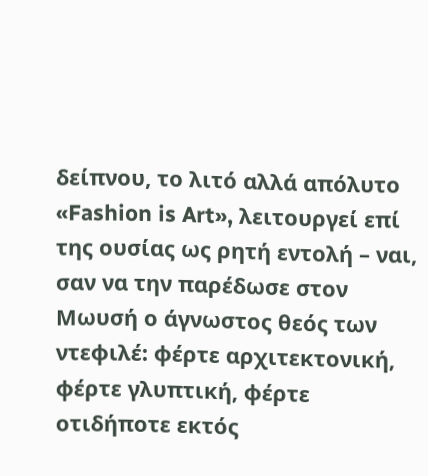δείπνου, το λιτό αλλά απόλυτο «Fashion is Art», λειτουργεί επί της ουσίας ως ρητή εντολή – ναι, σαν να την παρέδωσε στον Μωυσή ο άγνωστος θεός των ντεφιλέ: φέρτε αρχιτεκτονική, φέρτε γλυπτική, φέρτε οτιδήποτε εκτός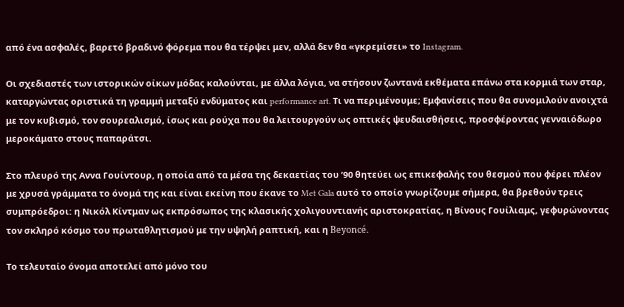από ένα ασφαλές, βαρετό βραδινό φόρεμα που θα τέρψει μεν, αλλά δεν θα «γκρεμίσει» το Instagram.

Οι σχεδιαστές των ιστορικών οίκων μόδας καλούνται, με άλλα λόγια, να στήσουν ζωντανά εκθέματα επάνω στα κορμιά των σταρ, καταργώντας οριστικά τη γραμμή μεταξύ ενδύματος και performance art. Τι να περιμένουμε; Εμφανίσεις που θα συνομιλούν ανοιχτά με τον κυβισμό, τον σουρεαλισμό, ίσως και ρούχα που θα λειτουργούν ως οπτικές ψευδαισθήσεις, προσφέροντας γενναιόδωρο μεροκάματο στους παπαράτσι.

Στο πλευρό της Αννα Γουίντουρ, η οποία από τα μέσα της δεκαετίας του ’90 θητεύει ως επικεφαλής του θεσμού που φέρει πλέον με χρυσά γράμματα το όνομά της και είναι εκείνη που έκανε το Met Gala αυτό το οποίο γνωρίζουμε σήμερα, θα βρεθούν τρεις συμπρόεδροι: η Νικόλ Κίντμαν ως εκπρόσωπος της κλασικής χολιγουντιανής αριστοκρατίας, η Βίνους Γουίλιαμς, γεφυρώνοντας τον σκληρό κόσμο του πρωταθλητισμού με την υψηλή ραπτική, και η Beyoncé.

Το τελευταίο όνομα αποτελεί από μόνο του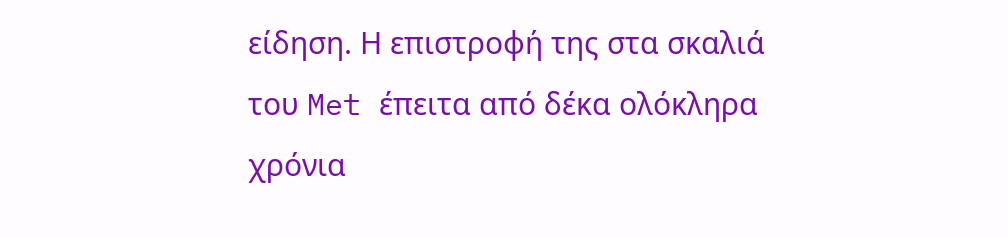είδηση. Η επιστροφή της στα σκαλιά του Met έπειτα από δέκα ολόκληρα χρόνια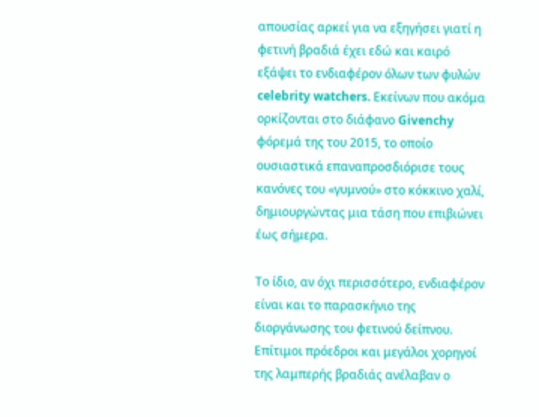απουσίας αρκεί για να εξηγήσει γιατί η φετινή βραδιά έχει εδώ και καιρό εξάψει το ενδιαφέρον όλων των φυλών celebrity watchers. Εκείνων που ακόμα ορκίζονται στο διάφανο Givenchy φόρεμά της του 2015, το οποίο ουσιαστικά επαναπροσδιόρισε τους κανόνες του «γυμνού» στο κόκκινο χαλί, δημιουργώντας μια τάση που επιβιώνει έως σήμερα.

Το ίδιο, αν όχι περισσότερο, ενδιαφέρον είναι και το παρασκήνιο της διοργάνωσης του φετινού δείπνου. Επίτιμοι πρόεδροι και μεγάλοι χορηγοί της λαμπερής βραδιάς ανέλαβαν ο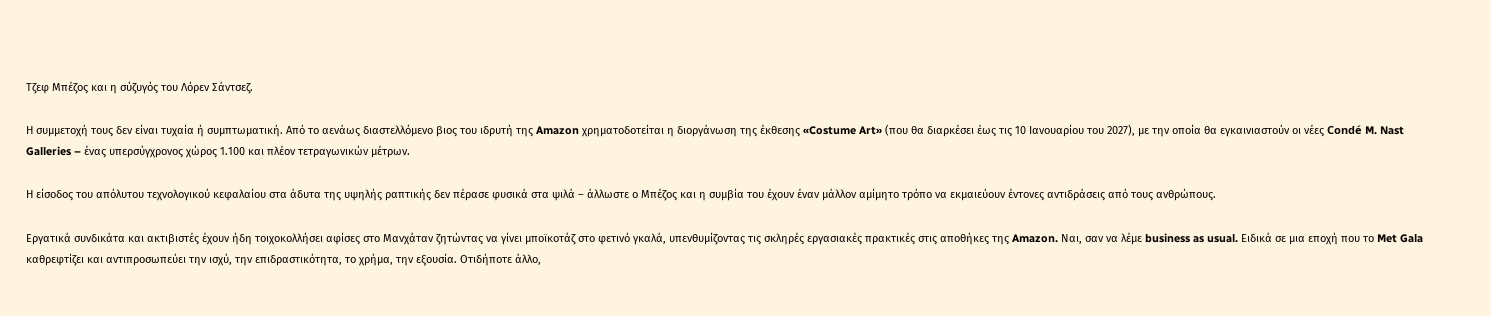Τζεφ Μπέζος και η σύζυγός του Λόρεν Σάντσεζ.

Η συμμετοχή τους δεν είναι τυχαία ή συμπτωματική. Από το αενάως διαστελλόμενο βιος του ιδρυτή της Amazon χρηματοδοτείται η διοργάνωση της έκθεσης «Costume Art» (που θα διαρκέσει έως τις 10 Ιανουαρίου του 2027), με την οποία θα εγκαινιαστούν οι νέες Condé M. Nast Galleries – ένας υπερσύγχρονος χώρος 1.100 και πλέον τετραγωνικών μέτρων.

Η είσοδος του απόλυτου τεχνολογικού κεφαλαίου στα άδυτα της υψηλής ραπτικής δεν πέρασε φυσικά στα ψιλά – άλλωστε ο Μπέζος και η συμβία του έχουν έναν μάλλον αμίμητο τρόπο να εκμαιεύουν έντονες αντιδράσεις από τους ανθρώπους.

Εργατικά συνδικάτα και ακτιβιστές έχουν ήδη τοιχοκολλήσει αφίσες στο Μανχάταν ζητώντας να γίνει μποϊκοτάζ στο φετινό γκαλά, υπενθυμίζοντας τις σκληρές εργασιακές πρακτικές στις αποθήκες της Amazon. Ναι, σαν να λέμε business as usual. Ειδικά σε μια εποχή που το Met Gala καθρεφτίζει και αντιπροσωπεύει την ισχύ, την επιδραστικότητα, το χρήμα, την εξουσία. Οτιδήποτε άλλο,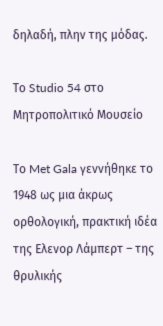δηλαδή, πλην της μόδας.

Το Studio 54 στο Μητροπολιτικό Μουσείο

Το Met Gala γεννήθηκε το 1948 ως μια άκρως ορθολογική, πρακτική ιδέα της Ελενορ Λάμπερτ – της θρυλικής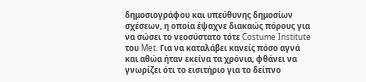δημοσιογράφου και υπεύθυνης δημοσίων σχέσεων, η οποία έψαχνε διακαώς πόρους για να σώσει το νεοσύστατο τότε Costume Institute του Met. Για να καταλάβει κανείς πόσο αγνά και αθώα ήταν εκείνα τα χρόνια, φθάνει να γνωρίζει ότι το εισιτήριο για το δείπνο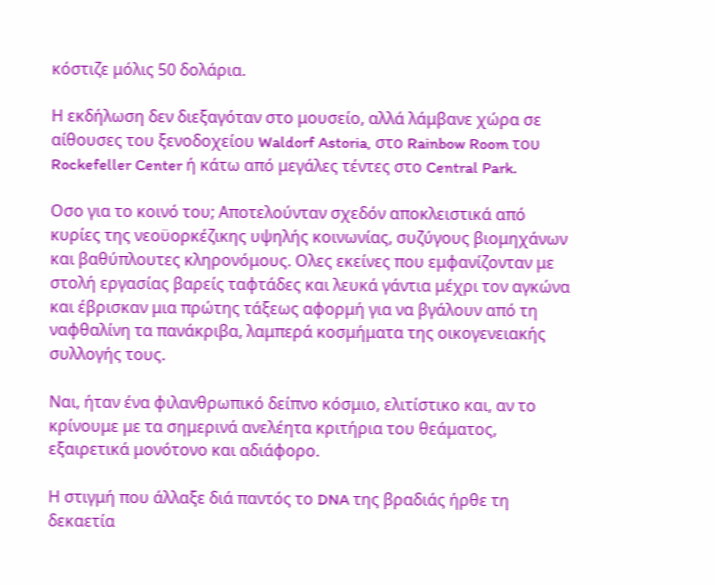κόστιζε μόλις 50 δολάρια.

Η εκδήλωση δεν διεξαγόταν στο μουσείο, αλλά λάμβανε χώρα σε αίθουσες του ξενοδοχείου Waldorf Astoria, στο Rainbow Room του Rockefeller Center ή κάτω από μεγάλες τέντες στο Central Park.

Οσο για το κοινό του; Αποτελούνταν σχεδόν αποκλειστικά από κυρίες της νεοϋορκέζικης υψηλής κοινωνίας, συζύγους βιομηχάνων και βαθύπλουτες κληρονόμους. Ολες εκείνες που εμφανίζονταν με στολή εργασίας βαρείς ταφτάδες και λευκά γάντια μέχρι τον αγκώνα και έβρισκαν μια πρώτης τάξεως αφορμή για να βγάλουν από τη ναφθαλίνη τα πανάκριβα, λαμπερά κοσμήματα της οικογενειακής συλλογής τους.

Ναι, ήταν ένα φιλανθρωπικό δείπνο κόσμιο, ελιτίστικο και, αν το κρίνουμε με τα σημερινά ανελέητα κριτήρια του θεάματος, εξαιρετικά μονότονο και αδιάφορο.

Η στιγμή που άλλαξε διά παντός το DNA της βραδιάς ήρθε τη δεκαετία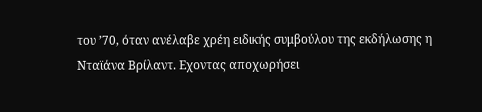του ’70, όταν ανέλαβε χρέη ειδικής συμβούλου της εκδήλωσης η Νταϊάνα Βρίλαντ. Εχοντας αποχωρήσει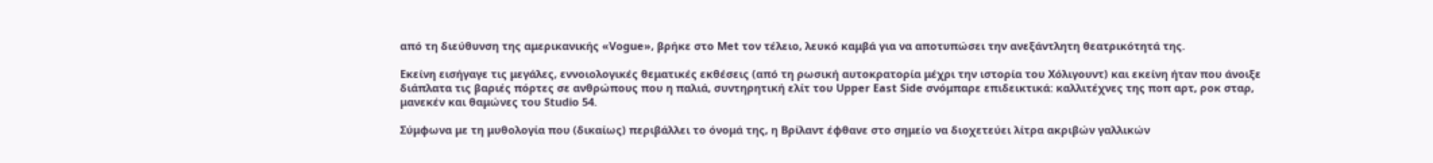από τη διεύθυνση της αμερικανικής «Vogue», βρήκε στο Met τον τέλειο, λευκό καμβά για να αποτυπώσει την ανεξάντλητη θεατρικότητά της.

Εκείνη εισήγαγε τις μεγάλες, εννοιολογικές θεματικές εκθέσεις (από τη ρωσική αυτοκρατορία μέχρι την ιστορία του Χόλιγουντ) και εκείνη ήταν που άνοιξε διάπλατα τις βαριές πόρτες σε ανθρώπους που η παλιά, συντηρητική ελίτ του Upper East Side σνόμπαρε επιδεικτικά: καλλιτέχνες της ποπ αρτ, ροκ σταρ, μανεκέν και θαμώνες του Studio 54.

Σύμφωνα με τη μυθολογία που (δικαίως) περιβάλλει το όνομά της, η Βρίλαντ έφθανε στο σημείο να διοχετεύει λίτρα ακριβών γαλλικών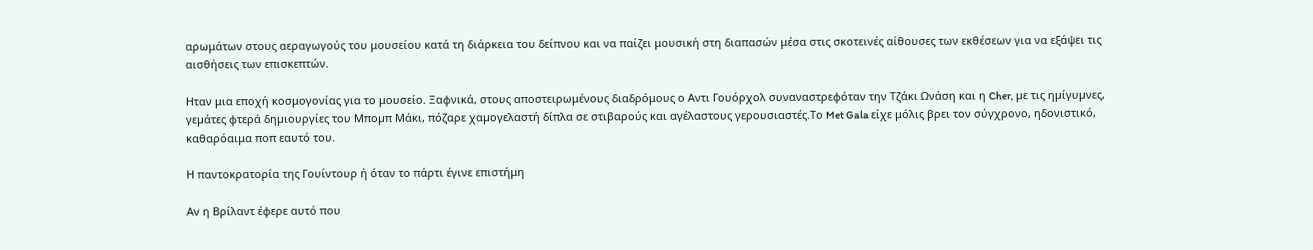αρωμάτων στους αεραγωγούς του μουσείου κατά τη διάρκεια του δείπνου και να παίζει μουσική στη διαπασών μέσα στις σκοτεινές αίθουσες των εκθέσεων για να εξάψει τις αισθήσεις των επισκεπτών.

Ηταν μια εποχή κοσμογονίας για το μουσείο. Ξαφνικά, στους αποστειρωμένους διαδρόμους ο Αντι Γουόρχολ συναναστρεφόταν την Τζάκι Ωνάση και η Cher, µε τις ηµίγυµνες, γεµάτες φτερά δηµιουργίες του Μποµπ Μάκι, πόζαρε χαµογελαστή δίπλα σε στιβαρούς και αγέλαστους γερουσιαστές.Το Met Gala είχε μόλις βρει τον σύγχρονο, ηδονιστικό, καθαρόαιμα ποπ εαυτό του.

Η παντοκρατορία της Γουίντουρ ή όταν το πάρτι έγινε επιστήμη

Αν η Βρίλαντ έφερε αυτό που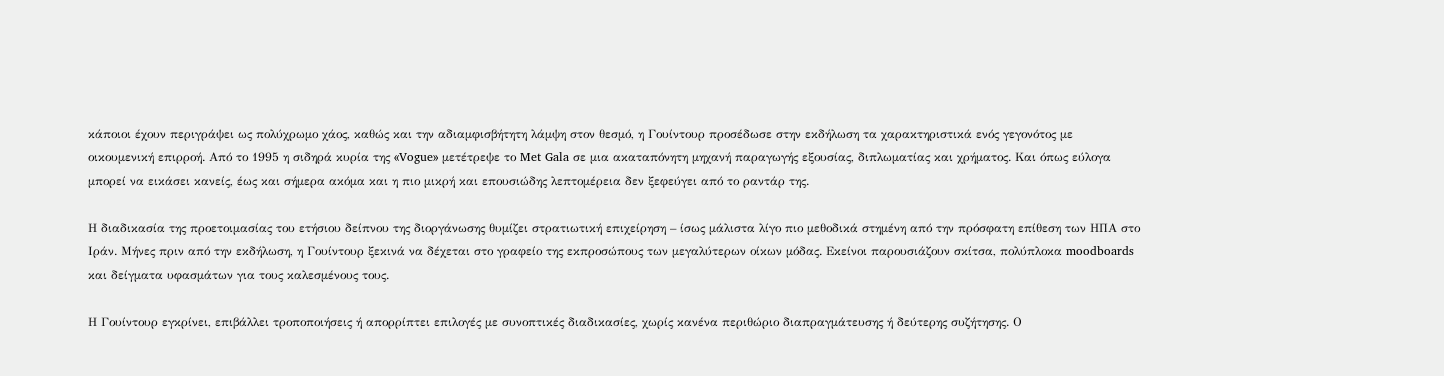κάποιοι έχουν περιγράψει ως πολύχρωμο χάος, καθώς και την αδιαμφισβήτητη λάμψη στον θεσμό, η Γουίντουρ προσέδωσε στην εκδήλωση τα χαρακτηριστικά ενός γεγονότος με οικουμενική επιρροή. Από το 1995 η σιδηρά κυρία της «Vogue» μετέτρεψε το Met Gala σε μια ακαταπόνητη μηχανή παραγωγής εξουσίας, διπλωματίας και χρήματος. Και όπως εύλογα μπορεί να εικάσει κανείς, έως και σήμερα ακόμα και η πιο μικρή και επουσιώδης λεπτομέρεια δεν ξεφεύγει από το ραντάρ της.

Η διαδικασία της προετοιμασίας του ετήσιου δείπνου της διοργάνωσης θυμίζει στρατιωτική επιχείρηση – ίσως μάλιστα λίγο πιο μεθοδικά στημένη από την πρόσφατη επίθεση των ΗΠΑ στο Ιράν. Μήνες πριν από την εκδήλωση, η Γουίντουρ ξεκινά να δέχεται στο γραφείο της εκπροσώπους των μεγαλύτερων οίκων μόδας. Εκείνοι παρουσιάζουν σκίτσα, πολύπλοκα moodboards και δείγματα υφασμάτων για τους καλεσμένους τους.

Η Γουίντουρ εγκρίνει, επιβάλλει τροποποιήσεις ή απορρίπτει επιλογές με συνοπτικές διαδικασίες, χωρίς κανένα περιθώριο διαπραγμάτευσης ή δεύτερης συζήτησης. Ο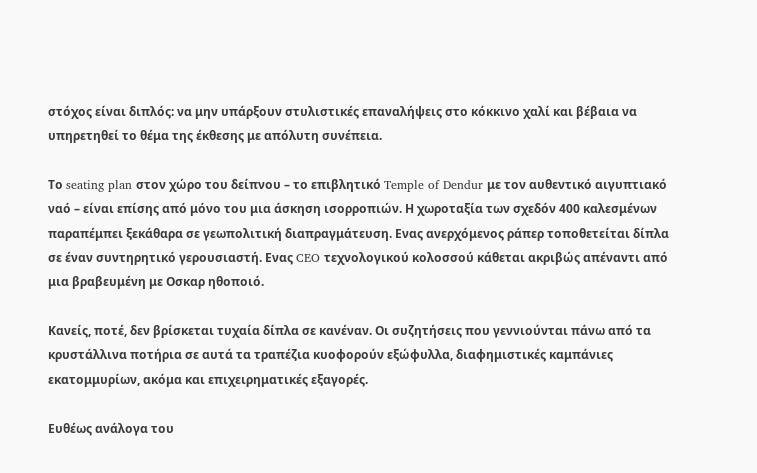στόχος είναι διπλός: να μην υπάρξουν στυλιστικές επαναλήψεις στο κόκκινο χαλί και βέβαια να υπηρετηθεί το θέμα της έκθεσης με απόλυτη συνέπεια.

Το seating plan στον χώρο του δείπνου – το επιβλητικό Temple of Dendur με τον αυθεντικό αιγυπτιακό ναό – είναι επίσης από μόνο του μια άσκηση ισορροπιών. Η χωροταξία των σχεδόν 400 καλεσμένων παραπέμπει ξεκάθαρα σε γεωπολιτική διαπραγμάτευση. Ενας ανερχόμενος ράπερ τοποθετείται δίπλα σε έναν συντηρητικό γερουσιαστή. Ενας CEO τεχνολογικού κολοσσού κάθεται ακριβώς απέναντι από μια βραβευμένη με Οσκαρ ηθοποιό.

Κανείς, ποτέ, δεν βρίσκεται τυχαία δίπλα σε κανέναν. Οι συζητήσεις που γεννιούνται πάνω από τα κρυστάλλινα ποτήρια σε αυτά τα τραπέζια κυοφορούν εξώφυλλα, διαφημιστικές καμπάνιες εκατομμυρίων, ακόμα και επιχειρηματικές εξαγορές.

Ευθέως ανάλογα του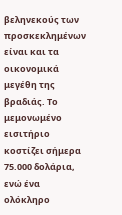βεληνεκούς των προσκεκλημένων είναι και τα οικονομικά μεγέθη της βραδιάς. Το μεμονωμένο εισιτήριο κοστίζει σήμερα 75.000 δολάρια, ενώ ένα ολόκληρο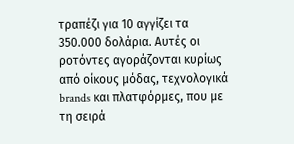τραπέζι για 10 αγγίζει τα 350.000 δολάρια. Αυτές οι ροτόντες αγοράζονται κυρίως από οίκους μόδας, τεχνολογικά brands και πλατφόρμες, που με τη σειρά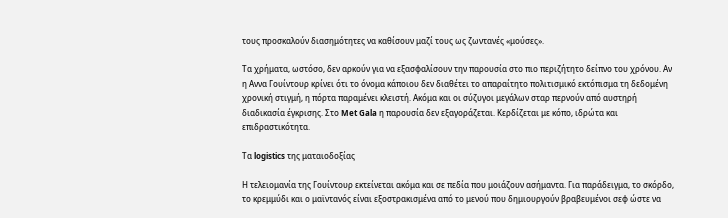τους προσκαλούν διασημότητες να καθίσουν μαζί τους ως ζωντανές «μούσες».

Τα χρήματα, ωστόσο, δεν αρκούν για να εξασφαλίσουν την παρουσία στο πιο περιζήτητο δείπνο του χρόνου. Αν η Αννα Γουίντουρ κρίνει ότι το όνομα κάποιου δεν διαθέτει το απαραίτητο πολιτισμικό εκτόπισμα τη δεδομένη χρονική στιγμή, η πόρτα παραμένει κλειστή. Ακόμα και οι σύζυγοι μεγάλων σταρ περνούν από αυστηρή διαδικασία έγκρισης. Στο Met Gala η παρουσία δεν εξαγοράζεται. Κερδίζεται με κόπο, ιδρώτα και επιδραστικότητα.

Τα logistics της ματαιοδοξίας

Η τελειομανία της Γουίντουρ εκτείνεται ακόμα και σε πεδία που μοιάζουν ασήμαντα. Για παράδειγμα, το σκόρδο, το κρεμμύδι και ο μαϊντανός είναι εξοστρακισμένα από το μενού που δημιουργούν βραβευμένοι σεφ ώστε να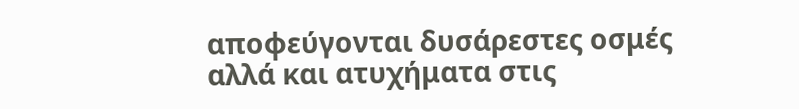αποφεύγονται δυσάρεστες οσμές αλλά και ατυχήματα στις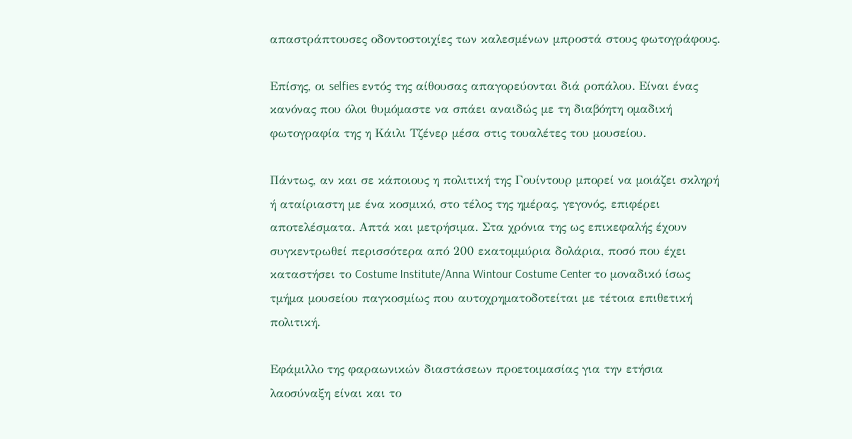απαστράπτουσες οδοντοστοιχίες των καλεσμένων μπροστά στους φωτογράφους.

Επίσης, οι selfies εντός της αίθουσας απαγορεύονται διά ροπάλου. Είναι ένας κανόνας που όλοι θυμόμαστε να σπάει αναιδώς με τη διαβόητη ομαδική φωτογραφία της η Κάιλι Τζένερ μέσα στις τουαλέτες του μουσείου.

Πάντως, αν και σε κάποιους η πολιτική της Γουίντουρ μπορεί να μοιάζει σκληρή ή αταίριαστη με ένα κοσμικό, στο τέλος της ημέρας, γεγονός, επιφέρει αποτελέσματα. Απτά και μετρήσιμα. Στα χρόνια της ως επικεφαλής έχουν συγκεντρωθεί περισσότερα από 200 εκατομμύρια δολάρια, ποσό που έχει καταστήσει το Costume Institute/Anna Wintour Costume Center το μοναδικό ίσως τμήμα μουσείου παγκοσμίως που αυτοχρηματοδοτείται με τέτοια επιθετική πολιτική.

Εφάμιλλο της φαραωνικών διαστάσεων προετοιμασίας για την ετήσια λαοσύναξη είναι και το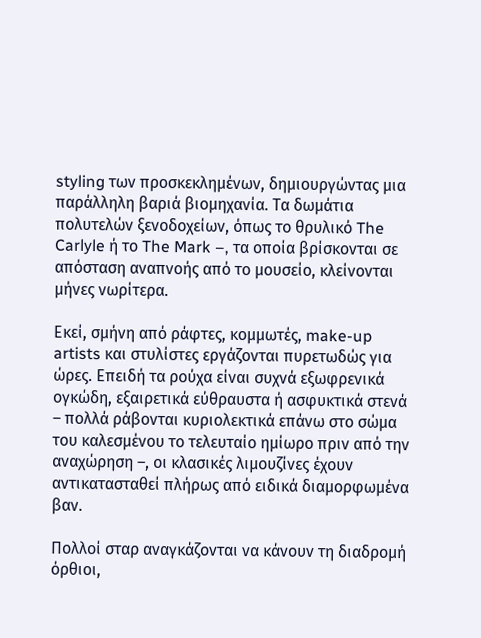styling των προσκεκλημένων, δημιουργώντας μια παράλληλη βαριά βιομηχανία. Τα δωμάτια πολυτελών ξενοδοχείων, όπως το θρυλικό The Carlyle ή το The Mark –, τα οποία βρίσκονται σε απόσταση αναπνοής από το μουσείο, κλείνονται μήνες νωρίτερα.

Εκεί, σμήνη από ράφτες, κομμωτές, make-up artists και στυλίστες εργάζονται πυρετωδώς για ώρες. Επειδή τα ρούχα είναι συχνά εξωφρενικά ογκώδη, εξαιρετικά εύθραυστα ή ασφυκτικά στενά – πολλά ράβονται κυριολεκτικά επάνω στο σώμα του καλεσμένου το τελευταίο ημίωρο πριν από την αναχώρηση –, οι κλασικές λιμουζίνες έχουν αντικατασταθεί πλήρως από ειδικά διαμορφωμένα βαν.

Πολλοί σταρ αναγκάζονται να κάνουν τη διαδρομή όρθιοι,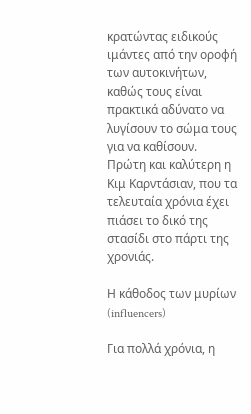κρατώντας ειδικούς ιμάντες από την οροφή των αυτοκινήτων, καθώς τους είναι πρακτικά αδύνατο να λυγίσουν το σώμα τους για να καθίσουν. Πρώτη και καλύτερη η Κιμ Καρντάσιαν, που τα τελευταία χρόνια έχει πιάσει το δικό της στασίδι στο πάρτι της χρονιάς.

Η κάθοδος των μυρίων (influencers)

Για πολλά χρόνια, η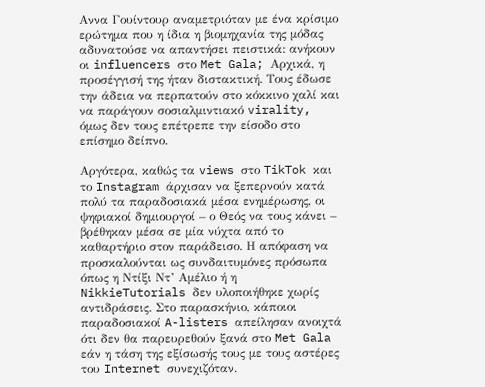Αννα Γουίντουρ αναμετριόταν με ένα κρίσιμο ερώτημα που η ίδια η βιομηχανία της μόδας αδυνατούσε να απαντήσει πειστικά: ανήκουν οι influencers στο Met Gala; Αρχικά, η προσέγγισή της ήταν διστακτική. Τους έδωσε την άδεια να περπατούν στο κόκκινο χαλί και να παράγουν σοσιαλμιντιακό virality, όμως δεν τους επέτρεπε την είσοδο στο επίσημο δείπνο.

Αργότερα, καθώς τα views στο TikTok και το Instagram άρχισαν να ξεπερνούν κατά πολύ τα παραδοσιακά μέσα ενημέρωσης, οι ψηφιακοί δημιουργοί – ο Θεός να τους κάνει – βρέθηκαν μέσα σε μία νύχτα από το καθαρτήριο στον παράδεισο. Η απόφαση να προσκαλούνται ως συνδαιτυμόνες πρόσωπα όπως η Ντίξι Ντ’ Αμέλιο ή η NikkieTutorials δεν υλοποιήθηκε χωρίς αντιδράσεις. Στο παρασκήνιο, κάποιοι παραδοσιακοί A-listers απείλησαν ανοιχτά ότι δεν θα παρευρεθούν ξανά στο Met Gala εάν η τάση της εξίσωσής τους με τους αστέρες του Internet συνεχιζόταν.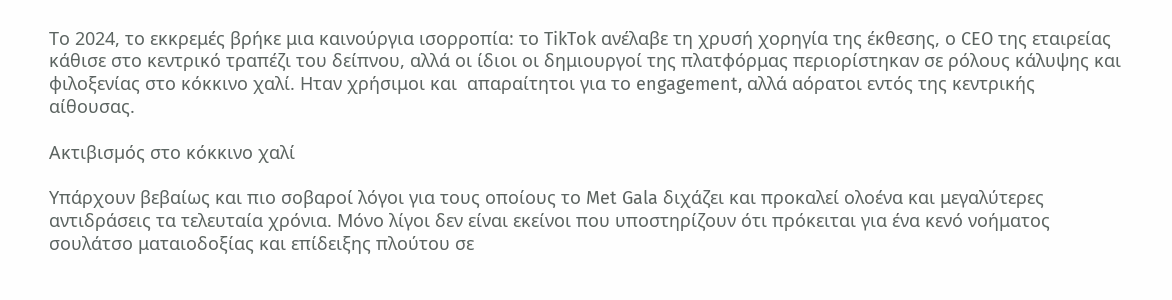Το 2024, το εκκρεμές βρήκε μια καινούργια ισορροπία: το TikTok ανέλαβε τη χρυσή χορηγία της έκθεσης, ο CEO της εταιρείας κάθισε στο κεντρικό τραπέζι του δείπνου, αλλά οι ίδιοι οι δημιουργοί της πλατφόρμας περιορίστηκαν σε ρόλους κάλυψης και φιλοξενίας στο κόκκινο χαλί. Ηταν χρήσιμοι και  απαραίτητοι για το engagement, αλλά αόρατοι εντός της κεντρικής αίθουσας.

Ακτιβισµός στο κόκκινο χαλί

Υπάρχουν βεβαίως και πιο σοβαροί λόγοι για τους οποίους το Met Gala διχάζει και προκαλεί ολοένα και μεγαλύτερες αντιδράσεις τα τελευταία χρόνια. Μόνο λίγοι δεν είναι εκείνοι που υποστηρίζουν ότι πρόκειται για ένα κενό νοήματος σουλάτσο ματαιοδοξίας και επίδειξης πλούτου σε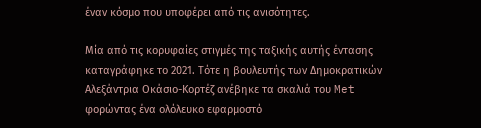έναν κόσμο που υποφέρει από τις ανισότητες.

Μία από τις κορυφαίες στιγμές της ταξικής αυτής έντασης καταγράφηκε το 2021. Τότε η βουλευτής των Δημοκρατικών Αλεξάντρια Οκάσιο-Κορτέζ ανέβηκε τα σκαλιά του Met φορώντας ένα ολόλευκο εφαρμοστό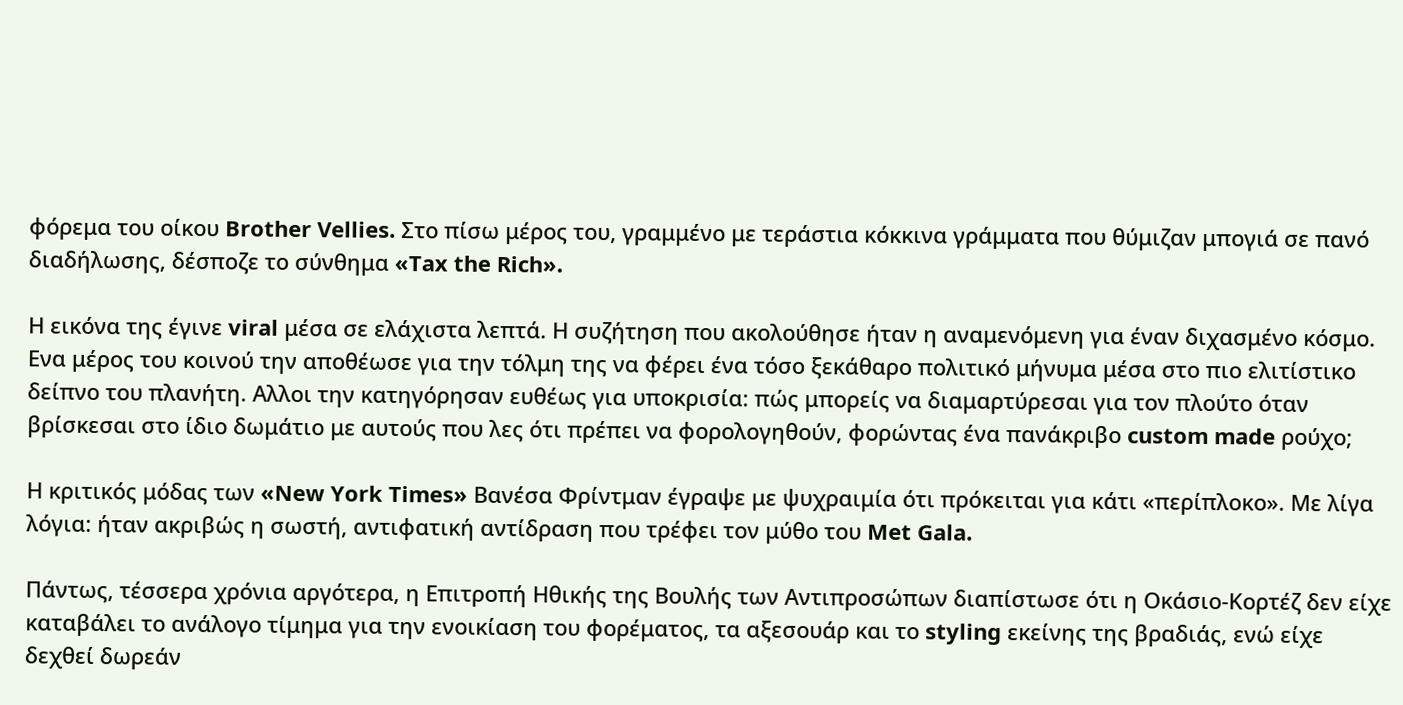φόρεμα του οίκου Brother Vellies. Στο πίσω μέρος του, γραμμένο με τεράστια κόκκινα γράμματα που θύμιζαν μπογιά σε πανό διαδήλωσης, δέσποζε το σύνθημα «Tax the Rich».

Η εικόνα της έγινε viral μέσα σε ελάχιστα λεπτά. Η συζήτηση που ακολούθησε ήταν η αναμενόμενη για έναν διχασμένο κόσμο. Ενα μέρος του κοινού την αποθέωσε για την τόλμη της να φέρει ένα τόσο ξεκάθαρο πολιτικό μήνυμα μέσα στο πιο ελιτίστικο δείπνο του πλανήτη. Αλλοι την κατηγόρησαν ευθέως για υποκρισία: πώς μπορείς να διαμαρτύρεσαι για τον πλούτο όταν βρίσκεσαι στο ίδιο δωμάτιο με αυτούς που λες ότι πρέπει να φορολογηθούν, φορώντας ένα πανάκριβο custom made ρούχο;

Η κριτικός μόδας των «New York Times» Βανέσα Φρίντμαν έγραψε με ψυχραιμία ότι πρόκειται για κάτι «περίπλοκο». Με λίγα λόγια: ήταν ακριβώς η σωστή, αντιφατική αντίδραση που τρέφει τον μύθο του Met Gala.

Πάντως, τέσσερα χρόνια αργότερα, η Επιτροπή Ηθικής της Βουλής των Αντιπροσώπων διαπίστωσε ότι η Οκάσιο-Κορτέζ δεν είχε καταβάλει το ανάλογο τίμημα για την ενοικίαση του φορέματος, τα αξεσουάρ και το styling εκείνης της βραδιάς, ενώ είχε δεχθεί δωρεάν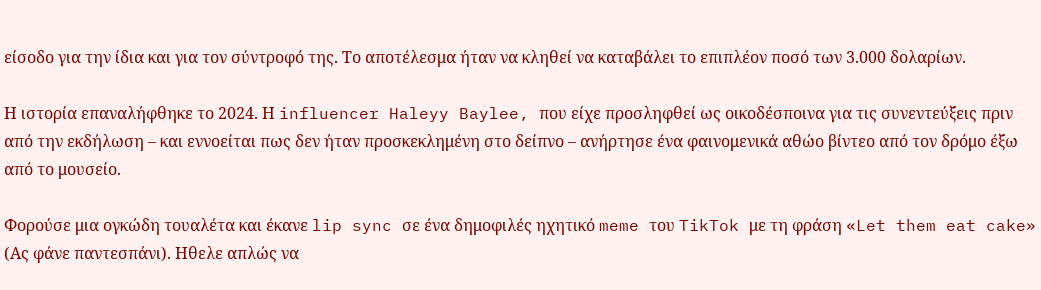είσοδο για την ίδια και για τον σύντροφό της. Το αποτέλεσμα ήταν να κληθεί να καταβάλει το επιπλέον ποσό των 3.000 δολαρίων.

Η ιστορία επαναλήφθηκε το 2024. Η influencer Haleyy Baylee, που είχε προσληφθεί ως οικοδέσποινα για τις συνεντεύξεις πριν από την εκδήλωση – και εννοείται πως δεν ήταν προσκεκλημένη στο δείπνο – ανήρτησε ένα φαινομενικά αθώο βίντεο από τον δρόμο έξω από το μουσείο.

Φορούσε μια ογκώδη τουαλέτα και έκανε lip sync σε ένα δημοφιλές ηχητικό meme του TikTok με τη φράση «Let them eat cake» (Ας φάνε παντεσπάνι). Ηθελε απλώς να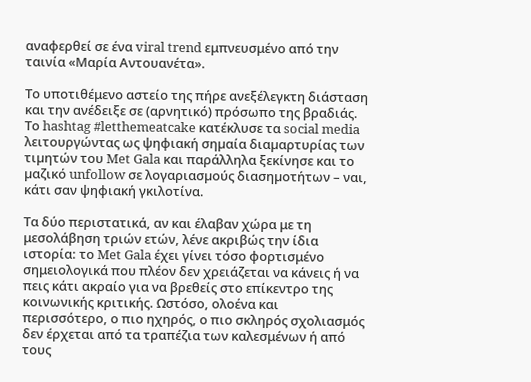αναφερθεί σε ένα viral trend εμπνευσμένο από την ταινία «Μαρία Αντουανέτα».

Το υποτιθέμενο αστείο της πήρε ανεξέλεγκτη διάσταση και την ανέδειξε σε (αρνητικό) πρόσωπο της βραδιάς. Το hashtag #letthemeatcake κατέκλυσε τα social media λειτουργώντας ως ψηφιακή σηµαία διαµαρτυρίας των τιµητών του Met Gala και παράλληλα ξεκίνησε και το µαζικό unfollow σε λογαριασµούς διασηµοτήτων – ναι, κάτι σαν ψηφιακή γκιλοτίνα.

Τα δύο περιστατικά, αν και έλαβαν χώρα με τη μεσολάβηση τριών ετών, λένε ακριβώς την ίδια ιστορία: το Met Gala έχει γίνει τόσο φορτισμένο σημειολογικά που πλέον δεν χρειάζεται να κάνεις ή να πεις κάτι ακραίο για να βρεθείς στο επίκεντρο της κοινωνικής κριτικής. Ωστόσο, ολοένα και περισσότερο, ο πιο ηχηρός, ο πιο σκληρός σχολιασμός δεν έρχεται από τα τραπέζια των καλεσμένων ή από τους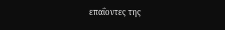επαΐοντες της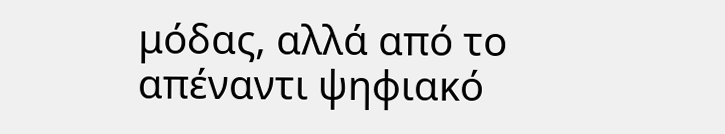μόδας, αλλά από το απέναντι ψηφιακό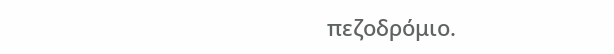πεζοδρόμιο.